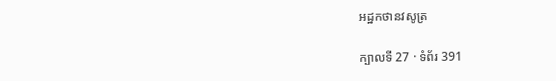អដ្ឋកថានវសូត្រ

ក្បាលទី 27 · ទំព័រ 391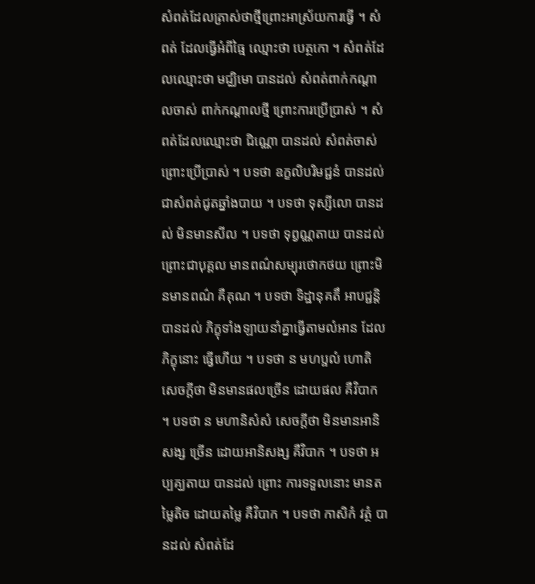សំពត់ដែលត្រាស់ថាថ្មីព្រោះអាស្រ័យការធ្វើ ។ សំពត់ ដែលធ្វើអំពីធ្មៃ ឈ្មោះថា បេត្ថកោ ។ សំពត់ដែលឈ្មោះថា មជ្ឈិមោ បានដល់ សំពត់ពាក់កណ្តាលចាស់ ពាក់កណ្តាលថ្មី ព្រោះការប្រើប្រាស់ ។ សំពត់ដែលឈ្មោះថា ជិណ្ណោ បានដល់ សំពត់ចាស់ព្រោះប្រើប្រាស់ ។ បទថា ឧក្ខលិបរិមជ្ជនំ បានដល់ ជាសំពត់ជូតឆ្នាំងបាយ ។ បទថា ទុស្សីលោ បានដល់ មិនមានសីល ។ បទថា ទុព្វណ្ណតាយ បានដល់ ព្រោះជាបុគ្គល មានពណ៌សម្បុរថោកថយ ព្រោះមិនមានពណ៌ គឺគុណ ។ បទថា ទិដ្ឋានុគតឹ អាបជ្ជន្តិ បានដល់ ភិក្ខុទាំងឡាយនាំគ្នាធ្វើតាមលំអាន ដែលភិក្ខុនោះ ធ្វើហើយ ។ បទថា ន មហប្ផលំ ហោតិ សេចក្តីថា មិនមានផលច្រើន ដោយផល គឺវិបាក ។ បទថា ន មហានិសំសំ សេចក្តីថា មិនមានអានិសង្ស ច្រើន ដោយអានិសង្ស គឺវិបាក ។ បទថា អប្បគ្ឃតាយ បានដល់ ព្រោះ ការទទួលនោះ មានតម្លៃតិច ដោយតម្លៃ គឺវិបាក ។ បទថា កាសិកំ វត្ថំ បានដល់ សំពត់ដែ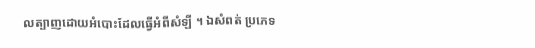លត្បាញដោយអំបោះដែលធ្វើអំពីសំឡី ។ ឯសំពត់ ប្រភេទ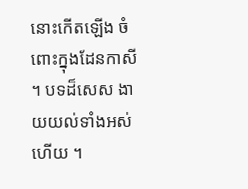នោះកើតឡើង ចំពោះក្នុងដែនកាសី ។ បទដ៏សេស ងាយយល់ទាំងអស់ហើយ ។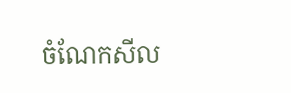ចំណែកសីល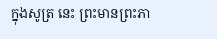ក្នុងសូត្រ នេះ ព្រះមានព្រះភា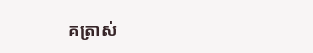គត្រាស់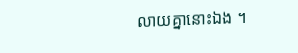លាយគ្នានោះឯង ។